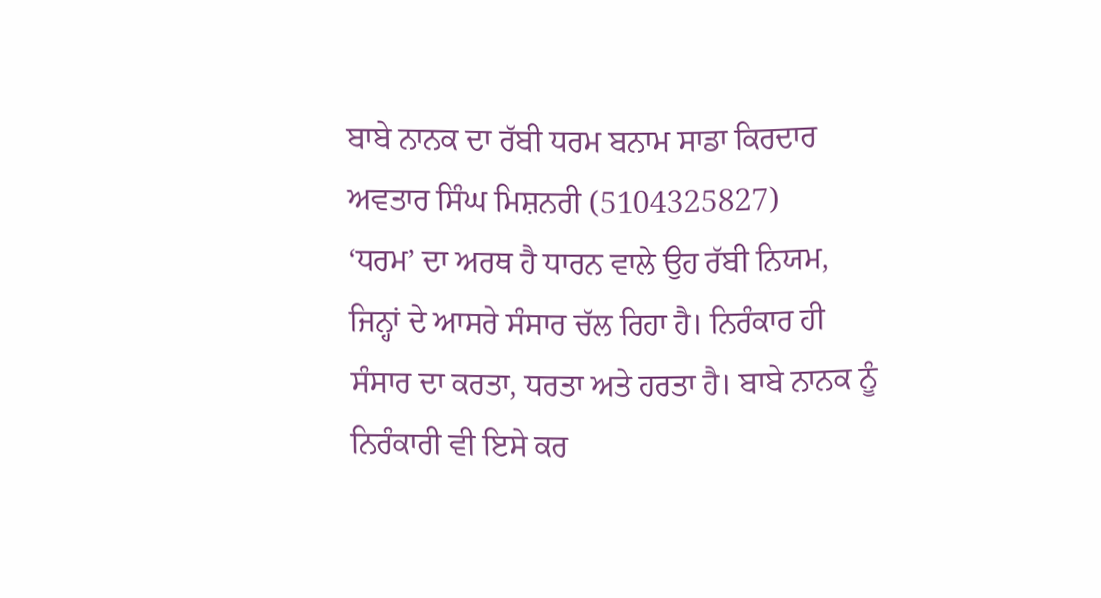ਬਾਬੇ ਨਾਨਕ ਦਾ ਰੱਬੀ ਧਰਮ ਬਨਾਮ ਸਾਡਾ ਕਿਰਦਾਰ
ਅਵਤਾਰ ਸਿੰਘ ਮਿਸ਼ਨਰੀ (5104325827)
‘ਧਰਮ’ ਦਾ ਅਰਥ ਹੈ ਧਾਰਨ ਵਾਲੇ ਉਹ ਰੱਬੀ ਨਿਯਮ, ਜਿਨ੍ਹਾਂ ਦੇ ਆਸਰੇ ਸੰਸਾਰ ਚੱਲ ਰਿਹਾ ਹੈ। ਨਿਰੰਕਾਰ ਹੀ ਸੰਸਾਰ ਦਾ ਕਰਤਾ, ਧਰਤਾ ਅਤੇ ਹਰਤਾ ਹੈ। ਬਾਬੇ ਨਾਨਕ ਨੂੰ ਨਿਰੰਕਾਰੀ ਵੀ ਇਸੇ ਕਰ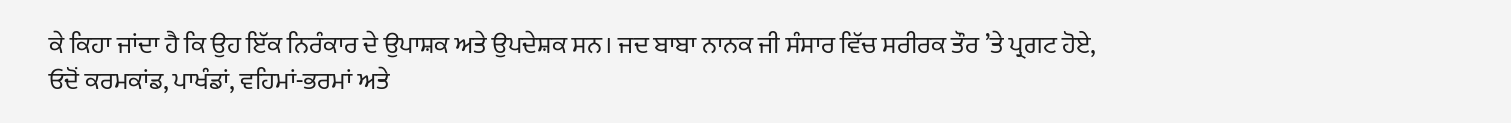ਕੇ ਕਿਹਾ ਜਾਂਦਾ ਹੈ ਕਿ ਉਹ ਇੱਕ ਨਿਰੰਕਾਰ ਦੇ ਉਪਾਸ਼ਕ ਅਤੇ ਉਪਦੇਸ਼ਕ ਸਨ। ਜਦ ਬਾਬਾ ਨਾਨਕ ਜੀ ਸੰਸਾਰ ਵਿੱਚ ਸਰੀਰਕ ਤੌਰ ’ਤੇ ਪ੍ਰਗਟ ਹੋਏ, ਓਦੋਂ ਕਰਮਕਾਂਡ, ਪਾਖੰਡਾਂ, ਵਹਿਮਾਂ-ਭਰਮਾਂ ਅਤੇ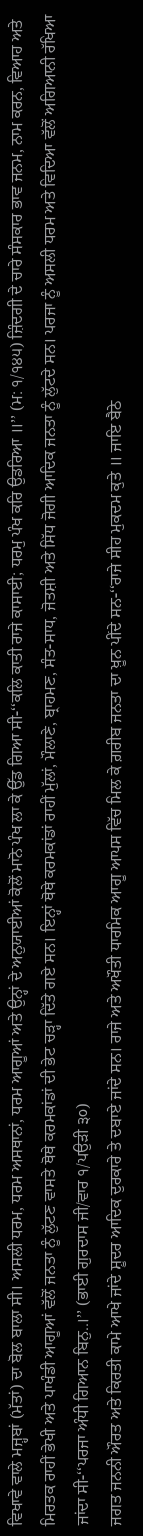ਵਿਖਾਵੇ ਵਾਲੇ ਮਜ਼੍ਹਬਾਂ (ਮੱਤਾਂ) ਦਾ ਬੋਲ ਬਾਲਾ ਸੀ। ਅਸਲੀ ਧਰਮ, ਧਰਮ ਅਸਥਾਨਾਂ, ਧਰਮ ਆਗੂਆਂ ਅਤੇ ਉਨ੍ਹਾਂ ਦੇ ਅਨੁਯਾਈਆਂ ਕੋਲੋਂ ਮਾਨੋ ਪੰਖ ਲਾ ਕੇ ਉੱਡ ਗਿਆ ਸੀ-‘‘ਕਲਿ ਕਾਤੀ ਰਾਜੇ ਕਾਸਾਈ; ਧਰਮੁ ਪੰਖ ਕਰਿ ਉਡਰਿਆ ॥’’ (ਮ: ੧/੧੪੫) ਜ਼ਿੰਦਗੀ ਦੇ ਚਾਰੇ ਸੰਸਕਾਰ ਭਾਵ ਜਨਮ, ਨਾਮ ਕਰਨ, ਵਿਆਹ ਅਤੇ ਮਿਰਤਕ ਰਾਹੀਂ ਭੇਖੀ ਅਤੇ ਪਾਖੰਡੀ ਆਗੂਆਂ ਵੱਲੋਂ ਜਨਤਾ ਨੂੰ ਲੁੱਟਣ ਵਾਸਤੇ ਥੋਥੇ ਕਰਮਕਾਂਡਾਂ ਦੀ ਭੇਟ ਚੜ੍ਹਾ ਦਿੱਤੇ ਗਏ ਸਨ। ਇਨ੍ਹਾਂ ਥੋਥੇ ਕਰਮਕਾਂਡਾਂ ਰਾਹੀਂ ਮੁੱਲਾਂ, ਮੌਲਾਣੇ, ਬ੍ਰਾਹਮਣ, ਸੰਤ-ਸਾਧ, ਜੋਤਸ਼ੀ ਅਤੇ ਸਿੱਧ ਜੋਗੀ ਆਦਿਕ ਜਨਤਾ ਨੂੰ ਲੁੱਟਦੇ ਸਨ। ਪਰਜਾ ਨੂੰ ਅਸਲੀ ਧਰਮ ਅਤੇ ਵਿਦਿਆ ਵੱਲੋਂ ਅਗਿਆਨੀ ਰੱਖਿਆ ਜਾਂਦਾ ਸੀ-‘‘ਪਰਜਾ ਅੰਧੀ ਗਿਆਨ ਬਿਨੁ..।’’ (ਭਾਈ ਗੁਰਦਾਸ ਜੀ/ਵਾਰ ੧/ਪਉੜੀ ੩੦)
ਜਗਤ ਜਨਨੀ ਔਰਤ ਅਤੇ ਕਿਰਤੀ ਕਾਮੇ ਆਖੇ ਜਾਂਦੇ ਸ਼ੂਦਰ ਆਦਿਕ ਦੁਰਕਾਰੇ ਤੇ ਦਬਾਏ ਜਾਂਦੇ ਸਨ। ਰਾਜੇ ਅਤੇ ਅਖੌਤੀ ਧਾਰਮਿਕ ਆਗੂ ਆਪਸ ਵਿੱਚ ਮਿਲ ਕੇ ਗ਼ਰੀਬ ਜਨਤਾ ਦਾ ਖ਼ੂਨ ਪੀਂਦੇ ਸਨ-‘‘ਰਾਜੇ ਸੀਹ ਮੁਕਦਮ ਕੁਤੇ ॥ ਜਾਇ ਬੈਠੇ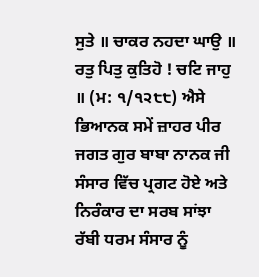ਸੁਤੇ ॥ ਚਾਕਰ ਨਹਦਾ ਘਾਉ ॥ ਰਤੁ ਪਿਤੁ ਕੁਤਿਹੋ ! ਚਟਿ ਜਾਹੁ ॥ (ਮ: ੧/੧੨੮੮) ਐਸੇ ਭਿਆਨਕ ਸਮੇਂ ਜ਼ਾਹਰ ਪੀਰ ਜਗਤ ਗੁਰ ਬਾਬਾ ਨਾਨਕ ਜੀ ਸੰਸਾਰ ਵਿੱਚ ਪ੍ਰਗਟ ਹੋਏ ਅਤੇ ਨਿਰੰਕਾਰ ਦਾ ਸਰਬ ਸਾਂਝਾ ਰੱਬੀ ਧਰਮ ਸੰਸਾਰ ਨੂੰ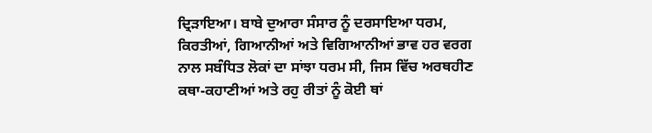ਦ੍ਰਿੜਾਇਆ। ਬਾਬੇ ਦੁਆਰਾ ਸੰਸਾਰ ਨੂੰ ਦਰਸਾਇਆ ਧਰਮ, ਕਿਰਤੀਆਂ, ਗਿਆਨੀਆਂ ਅਤੇ ਵਿਗਿਆਨੀਆਂ ਭਾਵ ਹਰ ਵਰਗ ਨਾਲ ਸਬੰਧਿਤ ਲੋਕਾਂ ਦਾ ਸਾਂਝਾ ਧਰਮ ਸੀ, ਜਿਸ ਵਿੱਚ ਅਰਥਹੀਣ ਕਥਾ-ਕਹਾਣੀਆਂ ਅਤੇ ਰਹੁ ਰੀਤਾਂ ਨੂੰ ਕੋਈ ਥਾਂ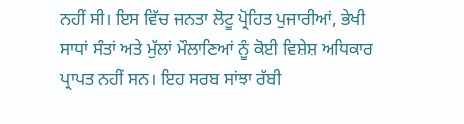ਨਹੀਂ ਸੀ। ਇਸ ਵਿੱਚ ਜਨਤਾ ਲੋਟੂ ਪ੍ਰੋਹਿਤ ਪੁਜਾਰੀਆਂ, ਭੇਖੀ ਸਾਧਾਂ ਸੰਤਾਂ ਅਤੇ ਮੁੱਲਾਂ ਮੌਲਾਣਿਆਂ ਨੂੰ ਕੋਈ ਵਿਸ਼ੇਸ਼ ਅਧਿਕਾਰ ਪ੍ਰਾਪਤ ਨਹੀਂ ਸਨ। ਇਹ ਸਰਬ ਸਾਂਝਾ ਰੱਬੀ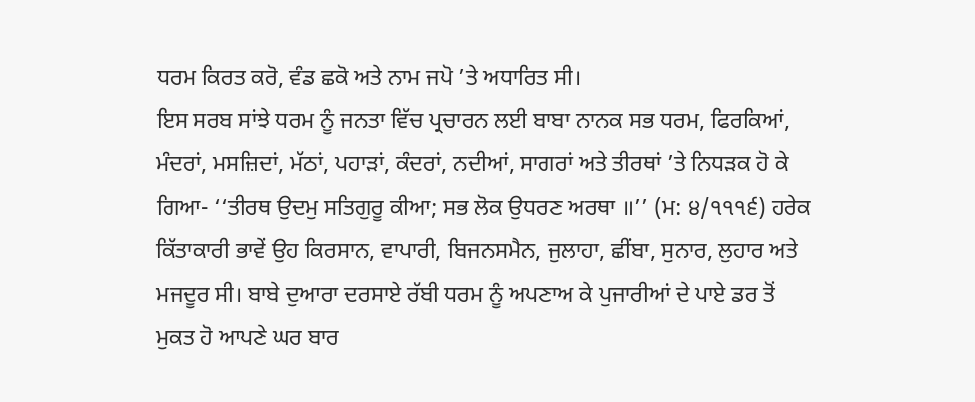ਧਰਮ ਕਿਰਤ ਕਰੋ, ਵੰਡ ਛਕੋ ਅਤੇ ਨਾਮ ਜਪੋ ’ਤੇ ਅਧਾਰਿਤ ਸੀ।
ਇਸ ਸਰਬ ਸਾਂਝੇ ਧਰਮ ਨੂੰ ਜਨਤਾ ਵਿੱਚ ਪ੍ਰਚਾਰਨ ਲਈ ਬਾਬਾ ਨਾਨਕ ਸਭ ਧਰਮ, ਫਿਰਕਿਆਂ, ਮੰਦਰਾਂ, ਮਸਜ਼ਿਦਾਂ, ਮੱਠਾਂ, ਪਹਾੜਾਂ, ਕੰਦਰਾਂ, ਨਦੀਆਂ, ਸਾਗਰਾਂ ਅਤੇ ਤੀਰਥਾਂ ’ਤੇ ਨਿਧੜਕ ਹੋ ਕੇ ਗਿਆ- ‘‘ਤੀਰਥ ਉਦਮੁ ਸਤਿਗੁਰੂ ਕੀਆ; ਸਭ ਲੋਕ ਉਧਰਣ ਅਰਥਾ ॥’’ (ਮ: ੪/੧੧੧੬) ਹਰੇਕ ਕਿੱਤਾਕਾਰੀ ਭਾਵੇਂ ਉਹ ਕਿਰਸਾਨ, ਵਾਪਾਰੀ, ਬਿਜਨਸਮੈਨ, ਜੁਲਾਹਾ, ਛੀਂਬਾ, ਸੁਨਾਰ, ਲੁਹਾਰ ਅਤੇ ਮਜਦੂਰ ਸੀ। ਬਾਬੇ ਦੁਆਰਾ ਦਰਸਾਏ ਰੱਬੀ ਧਰਮ ਨੂੰ ਅਪਣਾਅ ਕੇ ਪੁਜਾਰੀਆਂ ਦੇ ਪਾਏ ਡਰ ਤੋਂ ਮੁਕਤ ਹੋ ਆਪਣੇ ਘਰ ਬਾਰ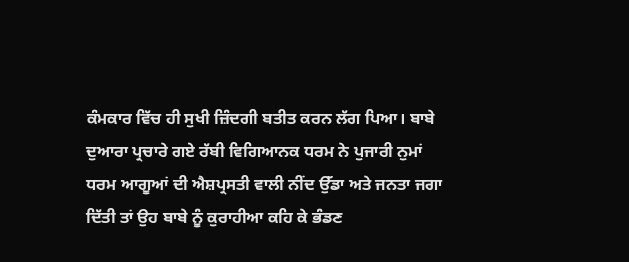ਕੰਮਕਾਰ ਵਿੱਚ ਹੀ ਸੁਖੀ ਜ਼ਿੰਦਗੀ ਬਤੀਤ ਕਰਨ ਲੱਗ ਪਿਆ। ਬਾਬੇ ਦੁਆਰਾ ਪ੍ਰਚਾਰੇ ਗਏ ਰੱਬੀ ਵਿਗਿਆਨਕ ਧਰਮ ਨੇ ਪੁਜਾਰੀ ਨੁਮਾਂ ਧਰਮ ਆਗੂਆਂ ਦੀ ਐਸ਼ਪ੍ਰਸਤੀ ਵਾਲੀ ਨੀਂਦ ਉੱਡਾ ਅਤੇ ਜਨਤਾ ਜਗਾ ਦਿੱਤੀ ਤਾਂ ਉਹ ਬਾਬੇ ਨੂੰ ਕੁਰਾਹੀਆ ਕਹਿ ਕੇ ਭੰਡਣ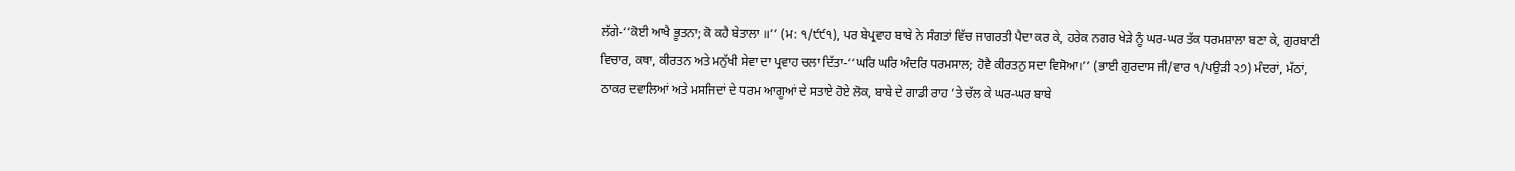ਲੱਗੇ-‘‘ਕੋਈ ਆਖੈ ਭੂਤਨਾ; ਕੋ ਕਹੈ ਬੇਤਾਲਾ ॥’’ (ਮ: ੧/੯੯੧), ਪਰ ਬੇਪ੍ਰਵਾਹ ਬਾਬੇ ਨੇ ਸੰਗਤਾਂ ਵਿੱਚ ਜਾਗਰਤੀ ਪੈਦਾ ਕਰ ਕੇ, ਹਰੇਕ ਨਗਰ ਖੇੜੇ ਨੂੰ ਘਰ-ਘਰ ਤੱਕ ਧਰਮਸ਼ਾਲਾ ਬਣਾ ਕੇ, ਗੁਰਬਾਣੀ ਵਿਚਾਰ, ਕਥਾ, ਕੀਰਤਨ ਅਤੇ ਮਨੁੱਖੀ ਸੇਵਾ ਦਾ ਪ੍ਰਵਾਹ ਚਲਾ ਦਿੱਤਾ-‘‘ਘਰਿ ਘਰਿ ਅੰਦਰਿ ਧਰਮਸਾਲ; ਹੋਵੈ ਕੀਰਤਨੁ ਸਦਾ ਵਿਸੋਆ।’’ (ਭਾਈ ਗੁਰਦਾਸ ਜੀ/ਵਾਰ ੧/ਪਉੜੀ ੨੭) ਮੰਦਰਾਂ, ਮੱਠਾਂ, ਠਾਕਰ ਦਵਾਲਿਆਂ ਅਤੇ ਮਸਜਿਦਾਂ ਦੇ ਧਰਮ ਆਗੂਆਂ ਦੇ ਸਤਾਏ ਹੋਏ ਲੋਕ, ਬਾਬੇ ਦੇ ਗਾਡੀ ਰਾਹ ’ਤੇ ਚੱਲ ਕੇ ਘਰ-ਘਰ ਬਾਬੇ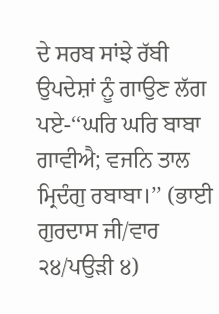ਦੇ ਸਰਬ ਸਾਂਝੇ ਰੱਬੀ ਉਪਦੇਸ਼ਾਂ ਨੂੰ ਗਾਉਣ ਲੱਗ ਪਏ-‘‘ਘਰਿ ਘਰਿ ਬਾਬਾ ਗਾਵੀਐ; ਵਜਨਿ ਤਾਲ ਮ੍ਰਿਦੰਗੁ ਰਬਾਬਾ।’’ (ਭਾਈ ਗੁਰਦਾਸ ਜੀ/ਵਾਰ ੨੪/ਪਉੜੀ ੪)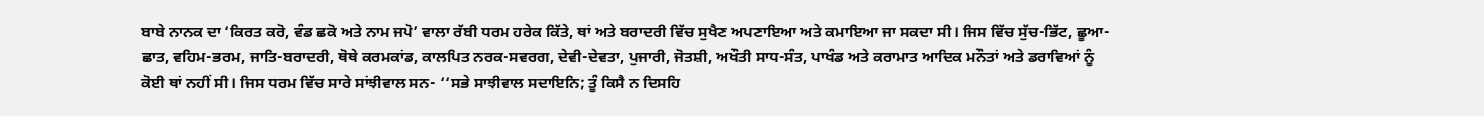ਬਾਬੇ ਨਾਨਕ ਦਾ ‘ਕਿਰਤ ਕਰੋ, ਵੰਡ ਛਕੋ ਅਤੇ ਨਾਮ ਜਪੋ’ ਵਾਲਾ ਰੱਬੀ ਧਰਮ ਹਰੇਕ ਕਿੱਤੇ, ਥਾਂ ਅਤੇ ਬਰਾਦਰੀ ਵਿੱਚ ਸੁਖੈਣ ਅਪਣਾਇਆ ਅਤੇ ਕਮਾਇਆ ਜਾ ਸਕਦਾ ਸੀ। ਜਿਸ ਵਿੱਚ ਸੁੱਚ-ਭਿੱਟ, ਛੂਆ-ਛਾਤ, ਵਹਿਮ-ਭਰਮ, ਜਾਤਿ-ਬਰਾਦਰੀ, ਥੋਥੇ ਕਰਮਕਾਂਡ, ਕਾਲਪਿਤ ਨਰਕ-ਸਵਰਗ, ਦੇਵੀ-ਦੇਵਤਾ, ਪੁਜਾਰੀ, ਜੋਤਸ਼ੀ, ਅਖੌਤੀ ਸਾਧ-ਸੰਤ, ਪਾਖੰਡ ਅਤੇ ਕਰਾਮਾਤ ਆਦਿਕ ਮਨੌਤਾਂ ਅਤੇ ਡਰਾਵਿਆਂ ਨੂੰ ਕੋਈ ਥਾਂ ਨਹੀਂ ਸੀ। ਜਿਸ ਧਰਮ ਵਿੱਚ ਸਾਰੇ ਸਾਂਝੀਵਾਲ ਸਨ- ‘‘ਸਭੇ ਸਾਝੀਵਾਲ ਸਦਾਇਨਿ; ਤੂੰ ਕਿਸੈ ਨ ਦਿਸਹਿ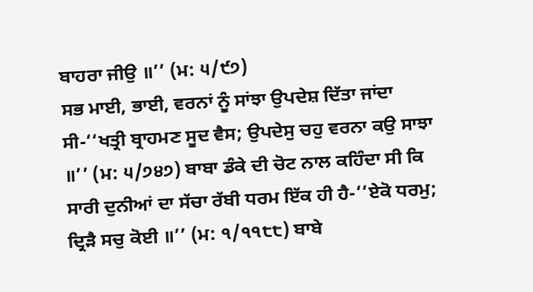ਬਾਹਰਾ ਜੀਉ ॥’’ (ਮ: ੫/੯੭)
ਸਭ ਮਾਈ, ਭਾਈ, ਵਰਨਾਂ ਨੂੰ ਸਾਂਝਾ ਉਪਦੇਸ਼ ਦਿੱਤਾ ਜਾਂਦਾ ਸੀ-‘‘ਖਤ੍ਰੀ ਬ੍ਰਾਹਮਣ ਸੂਦ ਵੈਸ; ਉਪਦੇਸੁ ਚਹੁ ਵਰਨਾ ਕਉ ਸਾਝਾ ॥’’ (ਮ: ੫/੭੪੭) ਬਾਬਾ ਡੰਕੇ ਦੀ ਚੋਟ ਨਾਲ ਕਹਿੰਦਾ ਸੀ ਕਿ ਸਾਰੀ ਦੁਨੀਆਂ ਦਾ ਸੱਚਾ ਰੱਬੀ ਧਰਮ ਇੱਕ ਹੀ ਹੈ-‘‘ਏਕੋ ਧਰਮੁ; ਦ੍ਰਿੜੈ ਸਚੁ ਕੋਈ ॥’’ (ਮ: ੧/੧੧੮੮) ਬਾਬੇ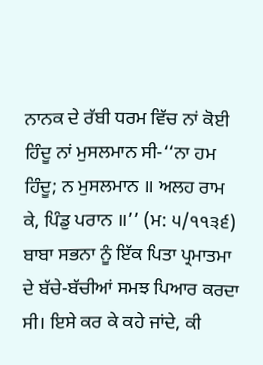ਨਾਨਕ ਦੇ ਰੱਬੀ ਧਰਮ ਵਿੱਚ ਨਾਂ ਕੋਈ ਹਿੰਦੂ ਨਾਂ ਮੁਸਲਮਾਨ ਸੀ-‘‘ਨਾ ਹਮ ਹਿੰਦੂ; ਨ ਮੁਸਲਮਾਨ ॥ ਅਲਹ ਰਾਮ ਕੇ, ਪਿੰਡੁ ਪਰਾਨ ॥’’ (ਮ: ੫/੧੧੩੬) ਬਾਬਾ ਸਭਨਾ ਨੂੰ ਇੱਕ ਪਿਤਾ ਪ੍ਰਮਾਤਮਾ ਦੇ ਬੱਚੇ-ਬੱਚੀਆਂ ਸਮਝ ਪਿਆਰ ਕਰਦਾ ਸੀ। ਇਸੇ ਕਰ ਕੇ ਕਹੇ ਜਾਂਦੇ, ਕੀ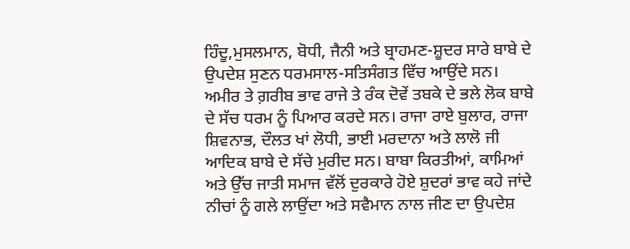ਹਿੰਦੂ,ਮੁਸਲਮਾਨ, ਬੋਧੀ, ਜੈਨੀ ਅਤੇ ਬ੍ਰਾਹਮਣ-ਸ਼ੂਦਰ ਸਾਰੇ ਬਾਬੇ ਦੇ ਉਪਦੇਸ਼ ਸੁਣਨ ਧਰਮਸਾਲ-ਸਤਿਸੰਗਤ ਵਿੱਚ ਆਉਂਦੇ ਸਨ। ਅਮੀਰ ਤੇ ਗ਼ਰੀਬ ਭਾਵ ਰਾਜੇ ਤੇ ਰੰਕ ਦੋਵੇਂ ਤਬਕੇ ਦੇ ਭਲੇ ਲੋਕ ਬਾਬੇ ਦੇ ਸੱਚ ਧਰਮ ਨੂੰ ਪਿਆਰ ਕਰਦੇ ਸਨ। ਰਾਜਾ ਰਾਏ ਬੁਲਾਰ, ਰਾਜਾ ਸ਼ਿਵਨਾਭ, ਦੌਲਤ ਖਾਂ ਲੋਧੀ, ਭਾਈ ਮਰਦਾਨਾ ਅਤੇ ਲਾਲੋ ਜੀ ਆਦਿਕ ਬਾਬੇ ਦੇ ਸੱਚੇ ਮੁਰੀਦ ਸਨ। ਬਾਬਾ ਕਿਰਤੀਆਂ, ਕਾਮਿਆਂ ਅਤੇ ਉੱਚ ਜਾਤੀ ਸਮਾਜ ਵੱਲੋਂ ਦੁਰਕਾਰੇ ਹੋਏ ਸ਼ੁਦਰਾਂ ਭਾਵ ਕਹੇ ਜਾਂਦੇ ਨੀਚਾਂ ਨੂੰ ਗਲੇ ਲਾਉਂਦਾ ਅਤੇ ਸਵੈਮਾਨ ਨਾਲ ਜੀਣ ਦਾ ਉਪਦੇਸ਼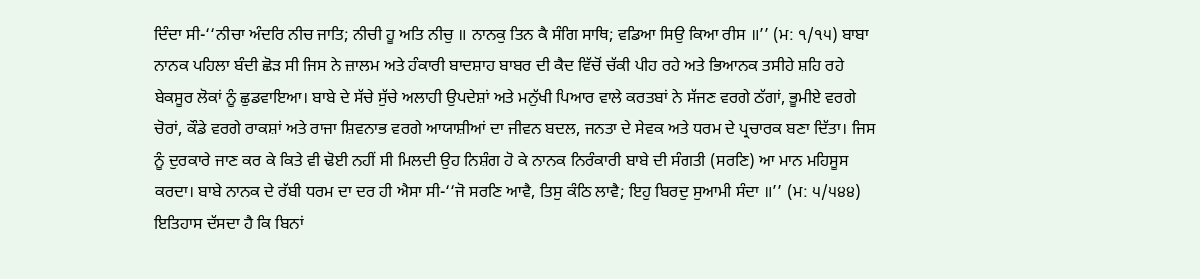ਦਿੰਦਾ ਸੀ-‘‘ਨੀਚਾ ਅੰਦਰਿ ਨੀਚ ਜਾਤਿ; ਨੀਚੀ ਹੂ ਅਤਿ ਨੀਚੁ ॥ ਨਾਨਕੁ ਤਿਨ ਕੈ ਸੰਗਿ ਸਾਥਿ; ਵਡਿਆ ਸਿਉ ਕਿਆ ਰੀਸ ॥’’ (ਮ: ੧/੧੫) ਬਾਬਾ ਨਾਨਕ ਪਹਿਲਾ ਬੰਦੀ ਛੋੜ ਸੀ ਜਿਸ ਨੇ ਜ਼ਾਲਮ ਅਤੇ ਹੰਕਾਰੀ ਬਾਦਸ਼ਾਹ ਬਾਬਰ ਦੀ ਕੈਦ ਵਿੱਚੋਂ ਚੱਕੀ ਪੀਹ ਰਹੇ ਅਤੇ ਭਿਆਨਕ ਤਸੀਹੇ ਸ਼ਹਿ ਰਹੇ ਬੇਕਸੂਰ ਲੋਕਾਂ ਨੂੰ ਛੁਡਵਾਇਆ। ਬਾਬੇ ਦੇ ਸੱਚੇ ਸੁੱਚੇ ਅਲਾਹੀ ਉਪਦੇਸ਼ਾਂ ਅਤੇ ਮਨੁੱਖੀ ਪਿਆਰ ਵਾਲੇ ਕਰਤਬਾਂ ਨੇ ਸੱਜਣ ਵਰਗੇ ਠੱਗਾਂ, ਭੂਮੀਏ ਵਰਗੇ ਚੋਰਾਂ, ਕੌਡੇ ਵਰਗੇ ਰਾਕਸ਼ਾਂ ਅਤੇ ਰਾਜਾ ਸ਼ਿਵਨਾਭ ਵਰਗੇ ਆਯਾਸ਼ੀਆਂ ਦਾ ਜੀਵਨ ਬਦਲ, ਜਨਤਾ ਦੇ ਸੇਵਕ ਅਤੇ ਧਰਮ ਦੇ ਪ੍ਰਚਾਰਕ ਬਣਾ ਦਿੱਤਾ। ਜਿਸ ਨੂੰ ਦੁਰਕਾਰੇ ਜਾਣ ਕਰ ਕੇ ਕਿਤੇ ਵੀ ਢੋਈ ਨਹੀਂ ਸੀ ਮਿਲਦੀ ਉਹ ਨਿਸ਼ੰਗ ਹੋ ਕੇ ਨਾਨਕ ਨਿਰੰਕਾਰੀ ਬਾਬੇ ਦੀ ਸੰਗਤੀ (ਸਰਣਿ) ਆ ਮਾਨ ਮਹਿਸੂਸ ਕਰਦਾ। ਬਾਬੇ ਨਾਨਕ ਦੇ ਰੱਬੀ ਧਰਮ ਦਾ ਦਰ ਹੀ ਐਸਾ ਸੀ-‘‘ਜੋ ਸਰਣਿ ਆਵੈ, ਤਿਸੁ ਕੰਠਿ ਲਾਵੈ; ਇਹੁ ਬਿਰਦੁ ਸੁਆਮੀ ਸੰਦਾ ॥’’ (ਮ: ੫/੫੪੪) ਇਤਿਹਾਸ ਦੱਸਦਾ ਹੈ ਕਿ ਬਿਨਾਂ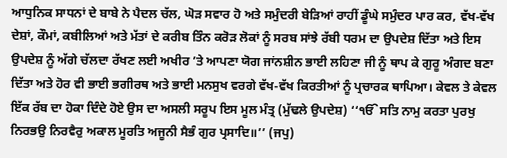ਆਧੁਨਿਕ ਸਾਧਨਾਂ ਦੇ ਬਾਬੇ ਨੇ ਪੈਦਲ ਚੱਲ, ਘੋੜ ਸਵਾਰ ਹੋ ਅਤੇ ਸਮੁੰਦਰੀ ਬੇੜਿਆਂ ਰਾਹੀਂ ਡੂੰਘੇ ਸਮੁੰਦਰ ਪਾਰ ਕਰ, ਵੱਖ-ਵੱਖ ਦੇਸ਼ਾਂ, ਕੌਮਾਂ, ਕਬੀਲਿਆਂ ਅਤੇ ਮੱਤਾਂ ਦੇ ਕਰੀਬ ਤਿੰਨ ਕਰੋੜ ਲੋਕਾਂ ਨੂੰ ਸਰਬ ਸਾਂਝੇ ਰੱਬੀ ਧਰਮ ਦਾ ਉਪਦੇਸ਼ ਦਿੱਤਾ ਅਤੇ ਇਸ ਉਪਦੇਸ਼ ਨੂੰ ਅੱਗੇ ਚੱਲਦਾ ਰੱਖਣ ਲਈ ਅਖੀਰ ’ਤੇ ਆਪਣਾ ਯੋਗ ਜਾਂਨਸ਼ੀਨ ਭਾਈ ਲਹਿਣਾ ਜੀ ਨੂੰ ਥਾਪ ਕੇ ਗੁਰੂ ਅੰਗਦ ਬਣਾ ਦਿੱਤਾ ਅਤੇ ਹੋਰ ਵੀ ਭਾਈ ਭਗੀਰਥ ਅਤੇ ਭਾਈ ਮਨਸੁਖ ਵਰਗੇ ਵੱਖ-ਵੱਖ ਕਿਰਤੀਆਂ ਨੂੰ ਪ੍ਰਚਾਰਕ ਥਾਪਿਆ। ਕੇਵਲ ਤੇ ਕੇਵਲ ਇੱਕ ਰੱਬ ਦਾ ਹੋਕਾ ਦਿੰਦੇ ਹੋਏ ਉਸ ਦਾ ਅਸਲੀ ਸਰੂਪ ਇਸ ਮੂਲ ਮੰਤ੍ਰ (ਮੁੱਢਲੇ ਉਪਦੇਸ਼) ‘‘ੴ ਸਤਿ ਨਾਮੁ ਕਰਤਾ ਪੁਰਖੁ ਨਿਰਭਉ ਨਿਰਵੈਰੁ ਅਕਾਲ ਮੂਰਤਿ ਅਜੂਨੀ ਸੈਭੰ ਗੁਰ ਪ੍ਰਸਾਦਿ॥’’ (ਜਪੁ)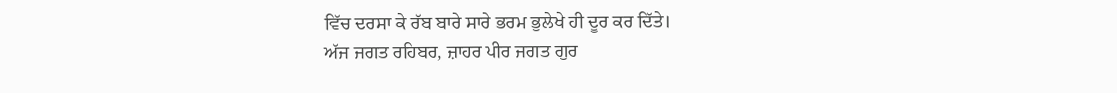ਵਿੱਚ ਦਰਸਾ ਕੇ ਰੱਬ ਬਾਰੇ ਸਾਰੇ ਭਰਮ ਭੁਲੇਖੇ ਹੀ ਦੂਰ ਕਰ ਦਿੱਤੇ।
ਅੱਜ ਜਗਤ ਰਹਿਬਰ, ਜ਼ਾਹਰ ਪੀਰ ਜਗਤ ਗੁਰ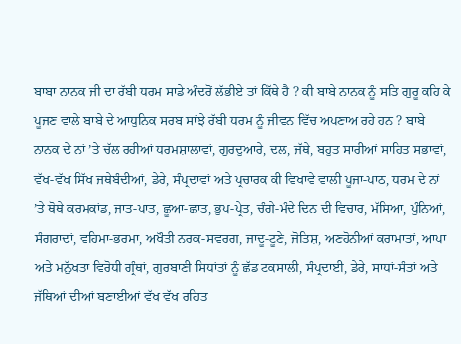ਬਾਬਾ ਨਾਨਕ ਜੀ ਦਾ ਰੱਬੀ ਧਰਮ ਸਾਡੇ ਅੰਦਰੋਂ ਲੱਭੀਏ ਤਾਂ ਕਿੱਥੇ ਹੈ ? ਕੀ ਬਾਬੇ ਨਾਨਕ ਨੂੰ ਸਤਿ ਗੁਰੂ ਕਹਿ ਕੇ ਪੂਜਣ ਵਾਲੇ ਬਾਬੇ ਦੇ ਆਧੁਨਿਕ ਸਰਬ ਸਾਂਝੇ ਰੱਬੀ ਧਰਮ ਨੂੰ ਜੀਵਨ ਵਿੱਚ ਅਪਣਾਅ ਰਹੇ ਹਨ ? ਬਾਬੇ ਨਾਨਕ ਦੇ ਨਾਂ ’ਤੇ ਚੱਲ ਰਹੀਆਂ ਧਰਮਸ਼ਾਲਾਵਾਂ, ਗੁਰਦੁਆਰੇ, ਦਲ, ਜੱਥੇ, ਬਹੁਤ ਸਾਰੀਆਂ ਸਾਹਿਤ ਸਭਾਵਾਂ, ਵੱਖ-ਵੱਖ ਸਿੱਖ ਜਥੇਬੰਦੀਆਂ, ਡੇਰੇ, ਸੰਪ੍ਰਦਾਵਾਂ ਅਤੇ ਪ੍ਰਚਾਰਕ ਕੀ ਵਿਖਾਵੇ ਵਾਲੀ ਪੂਜਾ-ਪਾਠ, ਧਰਮ ਦੇ ਨਾਂ ’ਤੇ ਥੋਥੇ ਕਰਮਕਾਂਡ, ਜਾਤ-ਪਾਤ, ਛੂਆ-ਛਾਤ, ਭੁਪ-ਪ੍ਰੇਤ, ਚੰਗੇ-ਮੰਦੇ ਦਿਨ ਦੀ ਵਿਚਾਰ, ਮੱਸਿਆ, ਪੁੰਨਿਆਂ, ਸੰਗਰਾਦਾਂ, ਵਹਿਮਾ-ਭਰਮਾ, ਅਖੌਤੀ ਨਰਕ-ਸਵਰਗ, ਜਾਦੂ-ਟੂਣੇ, ਜੋਤਿਸ਼, ਅਣਹੋਨੀਆਂ ਕਰਾਮਾਤਾਂ, ਆਪਾ ਅਤੇ ਮਨੁੱਖਤਾ ਵਿਰੋਧੀ ਗ੍ਰੰਥਾਂ, ਗੁਰਬਾਣੀ ਸਿਧਾਂਤਾਂ ਨੂੰ ਛੱਡ ਟਕਸਾਲੀ, ਸੰਪ੍ਰਦਾਈ, ਡੇਰੇ, ਸਾਧਾਂ-ਸੰਤਾਂ ਅਤੇ ਜੱਥਿਆਂ ਦੀਆਂ ਬਣਾਈਆਂ ਵੱਖ ਵੱਖ ਰਹਿਤ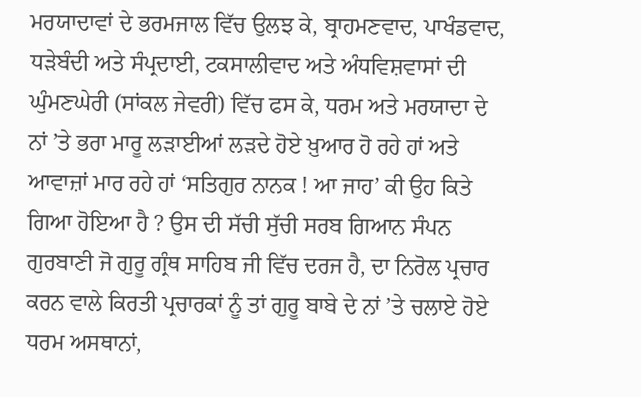ਮਰਯਾਦਾਵਾਂ ਦੇ ਭਰਮਜਾਲ ਵਿੱਚ ਉਲਝ ਕੇ, ਬ੍ਰਾਹਮਣਵਾਦ, ਪਾਖੰਡਵਾਦ, ਧੜੇਬੰਦੀ ਅਤੇ ਸੰਪ੍ਰਦਾਈ, ਟਕਸਾਲੀਵਾਦ ਅਤੇ ਅੰਧਵਿਸ਼ਵਾਸਾਂ ਦੀ ਘੁੰਮਣਘੇਰੀ (ਸਾਂਕਲ ਜੇਵਰੀ) ਵਿੱਚ ਫਸ ਕੇ, ਧਰਮ ਅਤੇ ਮਰਯਾਦਾ ਦੇ ਨਾਂ ’ਤੇ ਭਰਾ ਮਾਰੂ ਲੜਾਈਆਂ ਲੜਦੇ ਹੋਏ ਖ਼ੁਆਰ ਹੋ ਰਹੇ ਹਾਂ ਅਤੇ ਆਵਾਜ਼ਾਂ ਮਾਰ ਰਹੇ ਹਾਂ ‘ਸਤਿਗੁਰ ਨਾਨਕ ! ਆ ਜਾਹ’ ਕੀ ਉਹ ਕਿਤੇ ਗਿਆ ਹੋਇਆ ਹੈ ? ਉਸ ਦੀ ਸੱਚੀ ਸੁੱਚੀ ਸਰਬ ਗਿਆਨ ਸੰਪਨ ਗੁਰਬਾਣੀ ਜੋ ਗੁਰੂ ਗ੍ਰੰਥ ਸਾਹਿਬ ਜੀ ਵਿੱਚ ਦਰਜ ਹੈ, ਦਾ ਨਿਰੋਲ ਪ੍ਰਚਾਰ ਕਰਨ ਵਾਲੇ ਕਿਰਤੀ ਪ੍ਰਚਾਰਕਾਂ ਨੂੰ ਤਾਂ ਗੁਰੂ ਬਾਬੇ ਦੇ ਨਾਂ ’ਤੇ ਚਲਾਏ ਹੋਏ ਧਰਮ ਅਸਥਾਨਾਂ,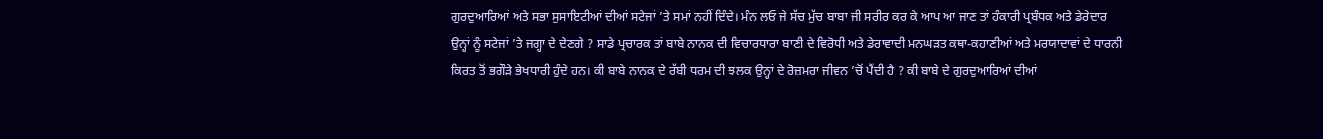ਗੁਰਦੁਆਰਿਆਂ ਅਤੇ ਸਭਾ ਸੁਸਾਇਟੀਆਂ ਦੀਆਂ ਸਟੇਜਾਂ ’ਤੇ ਸਮਾਂ ਨਹੀਂ ਦਿੰਦੇ। ਮੰਨ ਲਓ ਜੇ ਸੱਚ ਮੁੱਚ ਬਾਬਾ ਜੀ ਸਰੀਰ ਕਰ ਕੇ ਆਪ ਆ ਜਾਣ ਤਾਂ ਹੰਕਾਰੀ ਪ੍ਰਬੰਧਕ ਅਤੇ ਡੇਰੇਦਾਰ ਉਨ੍ਹਾਂ ਨੂੰ ਸਟੇਜਾਂ ’ਤੇ ਜਗ੍ਹਾ ਦੇ ਦੇਣਗੇ ? ਸਾਡੇ ਪ੍ਰਚਾਰਕ ਤਾਂ ਬਾਬੇ ਨਾਨਕ ਦੀ ਵਿਚਾਰਧਾਰਾ ਬਾਣੀ ਦੇ ਵਿਰੋਧੀ ਅਤੇ ਡੇਰਾਵਾਦੀ ਮਨਘੜਤ ਕਥਾ-ਕਹਾਣੀਆਂ ਅਤੇ ਮਰਯਾਦਾਵਾਂ ਦੇ ਧਾਰਨੀ ਕਿਰਤ ਤੋਂ ਭਗੌੜੇ ਭੇਖਧਾਰੀ ਹੁੰਦੇ ਹਨ। ਕੀ ਬਾਬੇ ਨਾਨਕ ਦੇ ਰੱਬੀ ਧਰਮ ਦੀ ਝਲਕ ਉਨ੍ਹਾਂ ਦੇ ਰੋਜ਼ਮਰਾ ਜੀਵਨ ’ਚੋਂ ਪੈਂਦੀ ਹੈ ? ਕੀ ਬਾਬੇ ਦੇ ਗੁਰਦੁਆਰਿਆਂ ਦੀਆਂ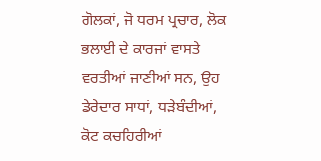ਗੋਲਕਾਂ, ਜੋ ਧਰਮ ਪ੍ਰਚਾਰ, ਲੋਕ ਭਲਾਈ ਦੇ ਕਾਰਜਾਂ ਵਾਸਤੇ ਵਰਤੀਆਂ ਜਾਣੀਆਂ ਸਨ, ਉਹ ਡੇਰੇਦਾਰ ਸਾਧਾਂ, ਧੜੇਬੰਦੀਆਂ, ਕੋਟ ਕਚਹਿਰੀਆਂ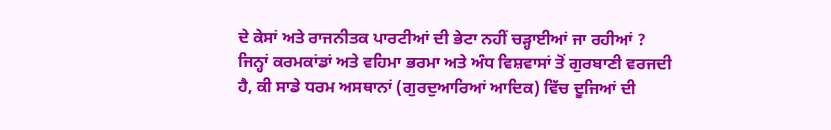ਦੇ ਕੇਸਾਂ ਅਤੇ ਰਾਜਨੀਤਕ ਪਾਰਟੀਆਂ ਦੀ ਭੇਟਾ ਨਹੀਂ ਚੜ੍ਹਾਈਆਂ ਜਾ ਰਹੀਆਂ ?
ਜਿਨ੍ਹਾਂ ਕਰਮਕਾਂਡਾਂ ਅਤੇ ਵਹਿਮਾ ਭਰਮਾ ਅਤੇ ਅੰਧ ਵਿਸ਼ਵਾਸਾਂ ਤੋਂ ਗੁਰਬਾਣੀ ਵਰਜਦੀ ਹੈ, ਕੀ ਸਾਡੇ ਧਰਮ ਅਸਥਾਨਾਂ (ਗੁਰਦੁਆਰਿਆਂ ਆਦਿਕ) ਵਿੱਚ ਦੂਜਿਆਂ ਦੀ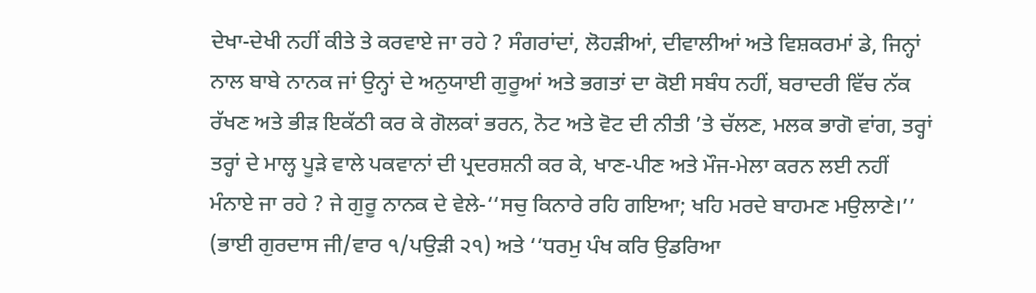ਦੇਖਾ-ਦੇਖੀ ਨਹੀਂ ਕੀਤੇ ਤੇ ਕਰਵਾਏ ਜਾ ਰਹੇ ? ਸੰਗਰਾਂਦਾਂ, ਲੋਹੜੀਆਂ, ਦੀਵਾਲੀਆਂ ਅਤੇ ਵਿਸ਼ਕਰਮਾਂ ਡੇ, ਜਿਨ੍ਹਾਂ ਨਾਲ ਬਾਬੇ ਨਾਨਕ ਜਾਂ ਉਨ੍ਹਾਂ ਦੇ ਅਨੁਯਾਈ ਗੁਰੂਆਂ ਅਤੇ ਭਗਤਾਂ ਦਾ ਕੋਈ ਸਬੰਧ ਨਹੀਂ, ਬਰਾਦਰੀ ਵਿੱਚ ਨੱਕ ਰੱਖਣ ਅਤੇ ਭੀੜ ਇਕੱਠੀ ਕਰ ਕੇ ਗੋਲਕਾਂ ਭਰਨ, ਨੋਟ ਅਤੇ ਵੋਟ ਦੀ ਨੀਤੀ ’ਤੇ ਚੱਲਣ, ਮਲਕ ਭਾਗੋ ਵਾਂਗ, ਤਰ੍ਹਾਂ ਤਰ੍ਹਾਂ ਦੇ ਮਾਲ੍ਹ ਪੂੜੇ ਵਾਲੇ ਪਕਵਾਨਾਂ ਦੀ ਪ੍ਰਦਰਸ਼ਨੀ ਕਰ ਕੇ, ਖਾਣ-ਪੀਣ ਅਤੇ ਮੌਜ-ਮੇਲਾ ਕਰਨ ਲਈ ਨਹੀਂ ਮੰਨਾਏ ਜਾ ਰਹੇ ? ਜੇ ਗੁਰੂ ਨਾਨਕ ਦੇ ਵੇਲੇ-‘‘ਸਚੁ ਕਿਨਾਰੇ ਰਹਿ ਗਇਆ; ਖਹਿ ਮਰਦੇ ਬਾਹਮਣ ਮਉਲਾਣੇ।’’ (ਭਾਈ ਗੁਰਦਾਸ ਜੀ/ਵਾਰ ੧/ਪਉੜੀ ੨੧) ਅਤੇ ‘‘ਧਰਮੁ ਪੰਖ ਕਰਿ ਉਡਰਿਆ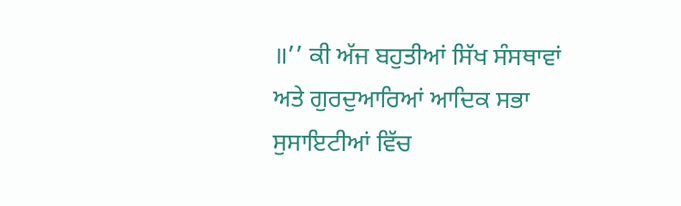॥’’ ਕੀ ਅੱਜ ਬਹੁਤੀਆਂ ਸਿੱਖ ਸੰਸਥਾਵਾਂ ਅਤੇ ਗੁਰਦੁਆਰਿਆਂ ਆਦਿਕ ਸਭਾ ਸੁਸਾਇਟੀਆਂ ਵਿੱਚ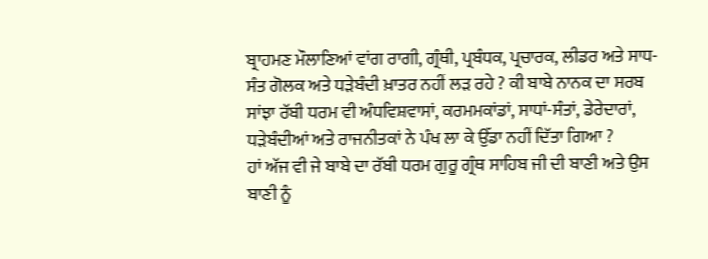ਬ੍ਰਾਹਮਣ ਮੌਲਾਣਿਆਂ ਵਾਂਗ ਰਾਗੀ, ਗ੍ਰੰਥੀ, ਪ੍ਰਬੰਧਕ, ਪ੍ਰਚਾਰਕ, ਲੀਡਰ ਅਤੇ ਸਾਧ-ਸੰਤ ਗੋਲਕ ਅਤੇ ਧੜੇਬੰਦੀ ਖ਼ਾਤਰ ਨਹੀਂ ਲੜ ਰਹੇ ? ਕੀ ਬਾਬੇ ਨਾਨਕ ਦਾ ਸਰਬ ਸਾਂਝਾ ਰੱਬੀ ਧਰਮ ਵੀ ਅੰਧਵਿਸ਼ਵਾਸਾਂ, ਕਰਮਮਕਾਂਡਾਂ, ਸਾਧਾਂ-ਸੰਤਾਂ, ਡੇਰੇਦਾਰਾਂ, ਧੜੇਬੰਦੀਆਂ ਅਤੇ ਰਾਜਨੀਤਕਾਂ ਨੇ ਪੰਖ ਲਾ ਕੇ ਉੱਡਾ ਨਹੀਂ ਦਿੱਤਾ ਗਿਆ ?
ਹਾਂ ਅੱਜ ਵੀ ਜੇ ਬਾਬੇ ਦਾ ਰੱਬੀ ਧਰਮ ਗੁਰੂ ਗ੍ਰੰਥ ਸਾਹਿਬ ਜੀ ਦੀ ਬਾਣੀ ਅਤੇ ਉਸ ਬਾਣੀ ਨੂੰ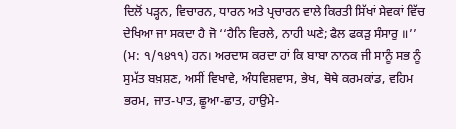ਦਿਲੋਂ ਪੜ੍ਹਨ, ਵਿਚਾਰਨ, ਧਾਰਨ ਅਤੇ ਪ੍ਰਚਾਰਨ ਵਾਲੇ ਕਿਰਤੀ ਸਿੱਖਾਂ ਸੇਵਕਾਂ ਵਿੱਚ ਦੇਖਿਆ ਜਾ ਸਕਦਾ ਹੈ ਜੋ ‘‘ਹੈਨਿ ਵਿਰਲੇ, ਨਾਹੀ ਘਣੇ; ਫੈਲ ਫਕੜੁ ਸੰਸਾਰੁ ॥’’ (ਮ: ੧/੧੪੧੧) ਹਨ। ਅਰਦਾਸ ਕਰਦਾ ਹਾਂ ਕਿ ਬਾਬਾ ਨਾਨਕ ਜੀ ਸਾਨੂੰ ਸਭ ਨੂੰ ਸੁਮੱਤ ਬਖ਼ਸ਼ਣ, ਅਸੀਂ ਵਿਖਾਵੇ, ਅੰਧਵਿਸ਼ਵਾਸ, ਭੇਖ, ਥੋਥੇ ਕਰਮਕਾਂਡ, ਵਹਿਮ ਭਰਮ, ਜਾਤ-ਪਾਤ, ਛੂਆ-ਛਾਤ, ਹਾਉਮੇ-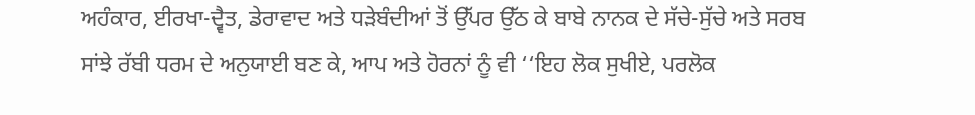ਅਹੰਕਾਰ, ਈਰਖਾ-ਦ੍ਵੈਤ, ਡੇਰਾਵਾਦ ਅਤੇ ਧੜੇਬੰਦੀਆਂ ਤੋਂ ਉੱਪਰ ਉੱਠ ਕੇ ਬਾਬੇ ਨਾਨਕ ਦੇ ਸੱਚੇ-ਸੁੱਚੇ ਅਤੇ ਸਰਬ ਸਾਂਝੇ ਰੱਬੀ ਧਰਮ ਦੇ ਅਨੁਯਾਈ ਬਣ ਕੇ, ਆਪ ਅਤੇ ਹੋਰਨਾਂ ਨੂੰ ਵੀ ‘‘ਇਹ ਲੋਕ ਸੁਖੀਏ, ਪਰਲੋਕ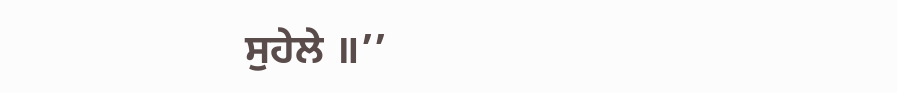ਸੁਹੇਲੇ ॥’’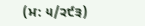(ਮ: ੫/੨੯੩)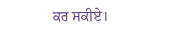ਕਰ ਸਕੀਏ।